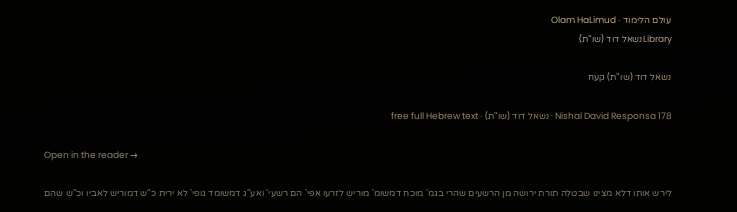עולם הלימוד · Olam HaLimud
Libraryנשאל דוד (שו"ת)

נשאל דוד (שו"ת) קעח

Nishal David Responsa 178 · נשאל דוד (שו"ת) · free full Hebrew text

Open in the reader →

לירש אותו דלא מצינו שבטלה תורת ירושה מן הרשעים שהרי בגמ' מוכח דמשומ' מוריש לזרעו אפי' הם רשעי' ואע"ג דמשומד גופי' לא ירית כ"ש דמוריש לאביו וכ"ש שהם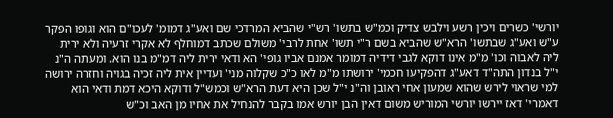יורשי' כשרים ויכין רשע וילבש צדיק וכמ"ש בתשו' רש"י שהביא המרדכי שם ואע"ג דמומ' לעכו"ם הוא וגופו הפקר ע"ש ואע"ג שבתשו' הרא"ש שהביא בשם ר"י תשו' אחת לרבי' משולם שכתב דמוחלף לא אקרי זרעיה ולא ירית ליה לאבוה וכו' מ"מ אינו דוקא לגבי דידיה דמומר אמנם אביו גופי' הא ודאי ירית ליה דמ"מ בנו הוא. ומעתה ה"נ י"ל בנדון התה"ד דאע"ג דהפקיעו חכמי' ירושתו מ"מ לאו כ"כ שקלוה מני' ועדיין אית ליה זכיה בגויה וחזרה ירושה למי שראוי לירש שהוא שמעון אחי ראובן וה"נ י"ל שכן היא דעת הרא"ש וכמש"ל ודוקא היכא דמת ודאי הוא דאמרי' דאז יירשו יורשי המוריש משום דאין הבן יורש אמו בקבר להנחיל את אחיו מן האב וכ"ש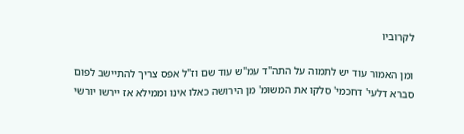לקרוביו

ומן האמור עוד יש לתמוה על התה"ד עמ"ש עוד שם וז"ל אפס צריך להתיישב לפום סברא דלעי' דחכמי' סלקו את המשומ' מן הירושה כאלו אינו וממילא אז יירשו יורשי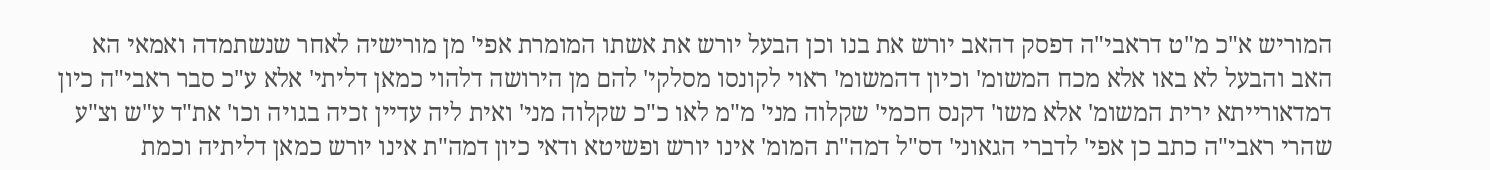המוריש א"כ מ"ט דראבי"ה דפסק דהאב יורש את בנו וכן הבעל יורש את אשתו המומרת אפי' מן מורישיה לאחר שנשתמדה ואמאי הא האב והבעל לא באו אלא מכח המשומ' וכיון דהמשומ' ראוי לקונסו מסלקי' להם מן הירושה דלהוי כמאן דליתי' אלא ע"כ סבר ראבי"ה כיון דמדאורייתא ירית המשומ' אלא משו' דקנס חכמי' שקלוה מני' מ"מ לאו כ"כ שקלוה מני' ואית ליה עדיין זכיה בגויה וכו' את"ד ע"ש וצ"ע שהרי ראבי"ה כתב כן אפי' לדברי הגאוני' דס"ל דמה"ת המומ' אינו יורש ופשיטא ודאי כיון דמה"ת אינו יורש כמאן דליתיה וכמת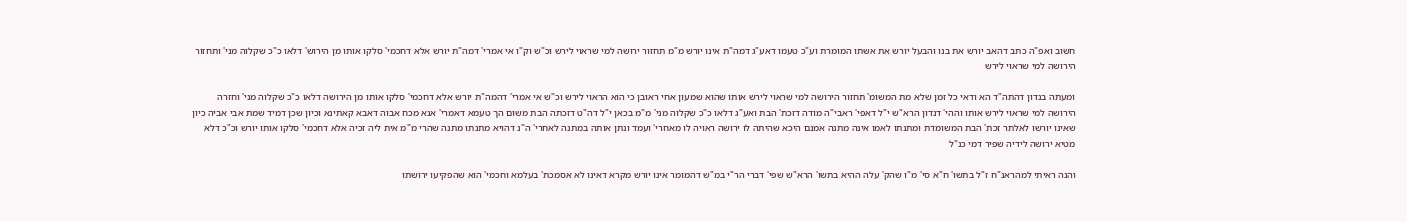חשוב ואפ"ה כתב דהאב יורש את בנו והבעל יורש את אשתו המומרת וע"כ טעמו דאע"ג דמה"ת אינו יורש מ"מ תחזור ירושה למי שראוי לירש וכ"ש וק"ו אי אמרי' דמה"ת יורש אלא דחכמי' סלקו אותו מן הירוש' דלאו כ"כ שקלוה מני' ותחזור הירושה למי שראוי לירש

ומעתה בנדון דהתה"ד הא ודאי כל זמן שלא מת המשומ' תחזור הירושה למי שראוי לירש אותו שהוא שמעון אחי ראובן כי הוא הראוי לירש וכ"ש אי אמרי' דהמה"ת יורש אלא דחכמי' סלקו אותו מן הירושה דלאו כ"כ שקלוה מני' וחזרה הירושה למי שראוי לירש אותו וההי' דנדון הרא"ש י"ל דאפי' ראבי"ה מודה דזכת' הבת ואע"ג דלאו כ"כ שקלוה מני' מ"מ בכאן י"ל דה"ט דזכתה הבת משום הך טעמא דאמרי' אנא מכח אבוה דאבא קאתינא וכיון שכן דמיד שמת אבי אביה כיון שאינו יורשו לאלתר זכת' הבת המשומדת ומתנתו לאמו אינה מתנה אמנם היכא שהיתה לו ירושה ראויה לו מאחרי' ועמד ונתן אותה במתנה לאחרי' ה"נ דהויא מתנתו מתנה שהרי מ"מ אית ליה זכיה אלא דחכמי' סלקו אותו יורש וכ"כ דלא מטיא ירושה לידיה שפיר דמי כנ"ל

והנה ראיתי למהראנ"ח ז"ל בתשו' ח"א סי' מ"ו שהק' עלה ההיא בתשו' הרא"ש שפי' דברי הר"י במ"ש דהמומר אינו יורש מקרא דאינו לא אסמכת' בעלמא וחכמי' הוא שהפקיעו ירושתו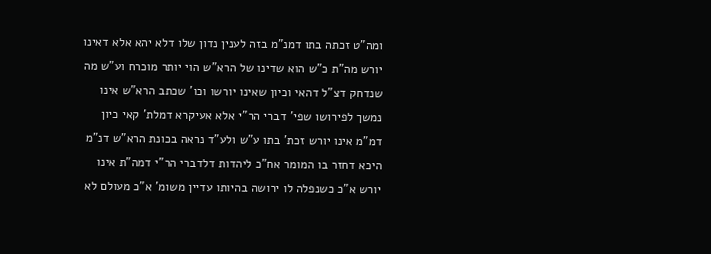ומה"ט זכתה בתו דמנ"מ בזה לענין נדון שלו דלא יהא אלא דאינו יורש מה"ת כ"ש הוא שדינו של הרא"ש הוי יותר מוכרח וע"ש מה שנדחק דצ"ל דהאי וכיון שאינו יורשו וכו' שכתב הרא"ש אינו נמשך לפירושו שפי' דברי הר"י אלא אעיקרא דמלת' קאי כיון דמ"מ אינו יורש זכת' בתו ע"ש ולע"ד נראה בכונת הרא"ש דנ"מ היכא דחזר בו המומר אח"כ ליהדות דלדברי הר"י דמה"ת אינו יורש א"כ כשנפלה לו ירושה בהיותו עדיין משומ' א"כ מעולם לא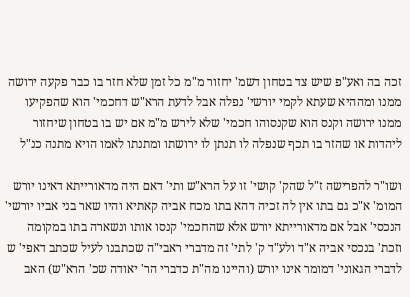זכה בה ואע"פ שיש צד בטחון דשמ' יחזור מ"מ כל זמן שלא חזר בו כבר פקעה ירושה ממנו ומההיא שעתא לקמי יורשי' נפלה אבל לדעת הרא"ש דחכמי' הוא שהפקיעו ממנו ירושה וקנס הוא שקנסוהו חכמי' שלא לירש מ"מ אם יש בו בטחון שיחזור ליהדות או שהזר בו תכף שנפלה לו תנתן לו ירושתו ומתנתו לאמו הויא מתנה כנ"ל

ושו"ר להפרישה ז"ל שהק' קושי' זו על הרא"ש ותי' דאם היה מדאורייתא דאינו יורש המומ' א"כ גם בתו אין לה זכיה דהא בתו מכח אביה קאתיא והיו שאר בני אביו יורשי' הנכסי' אבל אם מדאורייתא יורש אלא שהחכמי' קנסו אותו ונשארה בתו במקומה וזכת' בנכסי אביה א"ד ולע"ד ק' לתי' זה מדברי ראבי"ה שכתבנו לעיל שכתב דאפי' ש לדברי הגאוני' דמומר אינו יורש (והיינו מה"ת כדברי הר' יאודה שכ' הרא"ש) האב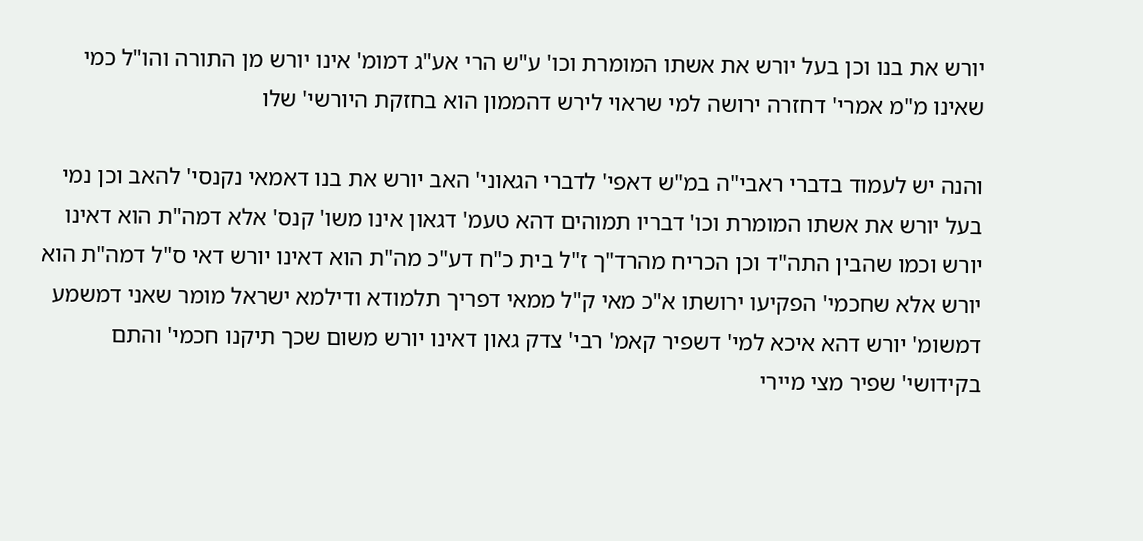יורש את בנו וכן בעל יורש את אשתו המומרת וכו' ע"ש הרי אע"ג דמומ' אינו יורש מן התורה והו"ל כמי שאינו מ"מ אמרי' דחזרה ירושה למי שראוי לירש דהממון הוא בחזקת היורשי' שלו

והנה יש לעמוד בדברי ראבי"ה במ"ש דאפי' לדברי הגאוני' האב יורש את בנו דאמאי נקנסי' להאב וכן נמי בעל יורש את אשתו המומרת וכו' דבריו תמוהים דהא טעמ' דגאון אינו משו' קנס' אלא דמה"ת הוא דאינו יורש וכמו שהבין התה"ד וכן הכריח מהרד"ך ז"ל בית כ"ח דע"כ מה"ת הוא דאינו יורש דאי ס"ל דמה"ת הוא יורש אלא שחכמי' הפקיעו ירושתו א"כ מאי ק"ל ממאי דפריך תלמודא ודילמא ישראל מומר שאני דמשמע דמשומ' יורש דהא איכא למי' דשפיר קאמ' רבי' צדק גאון דאינו יורש משום שכך תיקנו חכמי' והתם בקידושי' שפיר מצי מיירי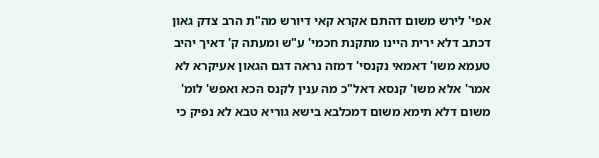אפי' לירש משום דהתם אקרא קאי דיורש מה"ת הרב צדק גאון דכתב דלא ירית היינו מתקנת חכמי' ע"ש ומעתה ק' דאיך יהיב טעמא משו' דאמאי נקנסי' דמזה נראה דגם הגאון אעיקרא לא אמר' אלא משו' קנסא דאל"כ מה ענין לקנס הכא ואפש' לומ' משום דלא תימא משום דמכלבא בישא גוריא טבא לא נפיק כי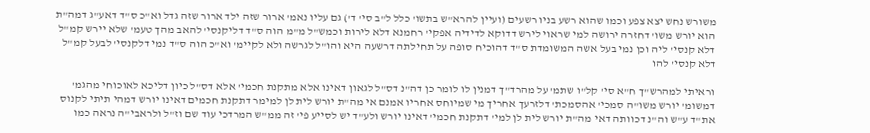משורש נחש יצא צפע וכמו שהוא רשע בניו רשעים (ועיין להרא"ש בתשו' כלל ל"ב סי' ד') גם עליו נאמ' ארור שזה ילד ארור שזה גדל וא"כ ס"ד דאע"ג דמה"ת הוא יורש משו' דחזרה ירושה למי שראוי לירש דדוקא לדידיה אפקי' רחמנא דלא לירות וכמש"ל מ"מ הוה ס"ד דליקנסי' להאב מהך טעמ' שלא יירש קמ"ל דלא קנסי' ליה וכן נמי בעל אשה המשומדת ס"ד דהוכיח סופה על תחילתה דרשעה היא והו"ל לגרשה ולא לקיימ' וא"כ הוה ס"ד נמי דלקנסי' לבעל קמ"ל דלא קנסי' להו

וראיתי למהרש"ך ח"א סי' קל"ו שתמ' על מהרד"ך דמנין לו לומר כן דה"נ דס"ל לגאון דאינו אלא מתקנת חכמי' אלא דס"ל כיון דליכא לאוכוחי מהגמ' דמשומ' יורש משו"ה סמכי' אהסמכת' דלזרעך אחריך מי שמיוחס אחריו אמנם אי מה"ת יורש לית לן למימר דתקנת חכמים דאינו יורש דמהי תיתי לקנוס את"ד ע"ש וה"נ דכוותה דאי מה"ת יורש לית לן למי' דתקנת חכמי' דאינו יורש ולע"ד יש לסייע פי' זה ממ"ש המרדכי עוד שם וז"ל ולראבי"ה נראה כמו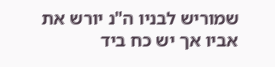שמוריש לבניו ה"נ יורש את אביו אך יש כח ביד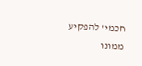חכמי' להפקיע ממונו